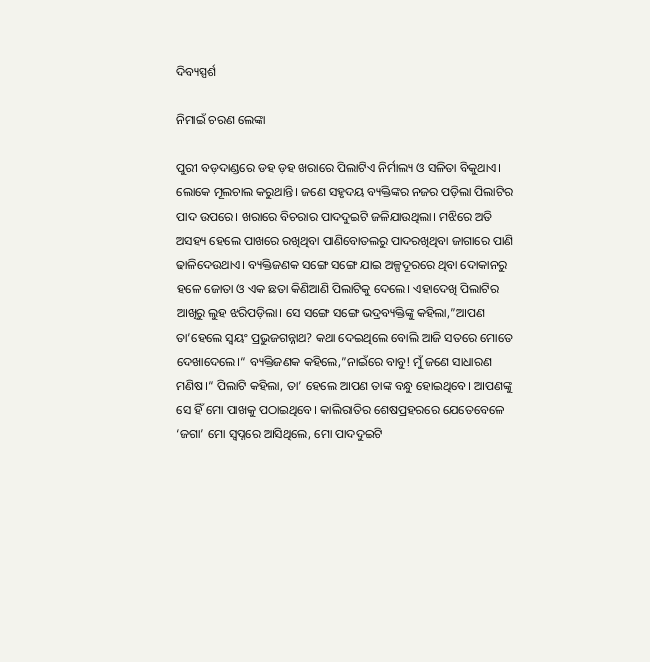ଦିବ୍ୟସ୍ପର୍ଶ

ନିମାଇଁ ଚରଣ ଲେଙ୍କା

ପୁରୀ ବଡ଼ଦାଣ୍ଡରେ ଡହ ଡ଼ହ ଖରାରେ ପିଲାଟିଏ ନିର୍ମାଲ୍ୟ ଓ ସଳିତା ବିକୁଥାଏ। ଲୋକେ ମୂଲଚାଲ କରୁଥାନ୍ତି। ଜଣେ ସହୃଦୟ ବ୍ୟକ୍ତିଙ୍କର ନଜର ପଡ଼ିଲା ପିଲାଟିର ପାଦ ଉପରେ। ଖରାରେ ବିଚରାର ପାଦଦୁଇଟି ଜଳିଯାଉଥିଲା। ମଝିରେ ଅତି ଅସହ୍ୟ ହେଲେ ପାଖରେ ରଖିଥିବା ପାଣିବୋତଲରୁ ପାଦରଖିଥିବା ଜାଗାରେ ପାଣି ଢାଳିଦେଉଥାଏ। ବ୍ୟକ୍ତିଜଣକ ସଙ୍ଗେ ସଙ୍ଗେ ଯାଇ ଅଳ୍ପଦୂରରେ ଥିବା ଦୋକାନରୁ ହଳେ ଜୋତା ଓ ଏକ ଛତା କିଣିଆଣି ପିଲାଟିକୁ ଦେଲେ। ଏହାଦେଖି ପିଲାଟିର ଆଖିରୁ ଲୁହ ଝରିପଡ଼ିଲା। ସେ ସଙ୍ଗେ ସଙ୍ଗେ ଭଦ୍ରବ୍ୟକ୍ତିଙ୍କୁ କହିଲା,”ଆପଣ ତା’ହେଲେ ସ୍ବୟଂ ପ୍ରଭୁଜଗନ୍ନାଥ? କଥା ଦେଇଥିଲେ ବୋଲି ଆଜି ସତରେ ମୋତେ ଦେଖାଦେଲେ।“ ବ୍ୟକ୍ତିଜଣକ କହିଲେ,”ନାଇଁରେ ବାବୁ! ମୁଁ ଜଣେ ସାଧାରଣ ମଣିଷ।“ ପିଲାଟି କହିଲା, ତା’ ହେଲେ ଆପଣ ତାଙ୍କ ବନ୍ଧୁ ହୋଇଥିବେ। ଆପଣଙ୍କୁ ସେ ହିଁ ମୋ ପାଖକୁ ପଠାଇଥିବେ। କାଲିରାତିର ଶେଷପ୍ରହରରେ ଯେତେବେଳେ ‘ଜଗା’ ମୋ ସ୍ବପ୍ନରେ ଆସିଥିଲେ, ମୋ ପାଦଦୁଇଟି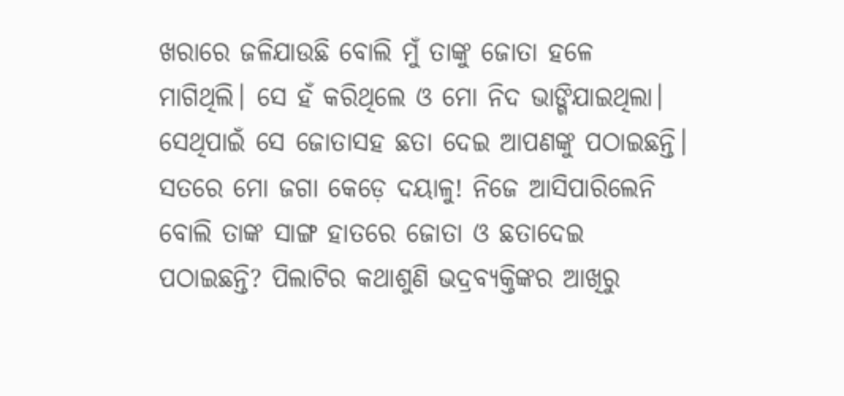ଖରାରେ ଜଳିଯାଉଛି ବୋଲି ମୁଁ ତାଙ୍କୁ ଜୋତା ହଳେ ମାଗିଥିଲି। ସେ ହଁ କରିଥିଲେ ଓ ମୋ ନିଦ ଭାଙ୍ଗିଯାଇଥିଲା। ସେଥିପାଇଁ ସେ ଜୋତାସହ ଛତା ଦେଇ ଆପଣଙ୍କୁ ପଠାଇଛନ୍ତି। ସତରେ ମୋ ଜଗା କେଡ଼େ ଦୟାଳୁ! ନିଜେ ଆସିପାରିଲେନି ବୋଲି ତାଙ୍କ ସାଙ୍ଗ ହାତରେ ଜୋତା ଓ ଛତାଦେଇ ପଠାଇଛନ୍ତି? ପିଲାଟିର କଥାଶୁଣି ଭଦ୍ରବ୍ୟକ୍ତିଙ୍କର ଆଖିରୁ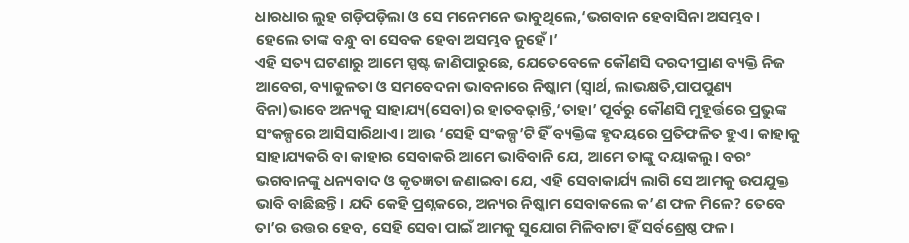ଧାରଧାର ଲୁହ ଗଡ଼ିପଡ଼ିଲା ଓ ସେ ମନେମନେ ଭାବୁଥିଲେ,‘ଭଗବାନ ହେବାସିନା ଅସମ୍ଭବ। ହେଲେ ତାଙ୍କ ବନ୍ଧୁ ବା ସେବକ ହେବା ଅସମ୍ଭବ ନୁହେଁ।’
ଏହି ସତ୍ୟ ଘଟଣାରୁ ଆମେ ସ୍ପଷ୍ଟ ଜାଣିପାରୁଛେ, ଯେତେବେଳେ କୌଣସି ଦରଦୀପ୍ରାଣ ବ୍ୟକ୍ତି ନିଜ ଆବେଗ, ବ୍ୟାକୁଳତା ଓ ସମବେଦନା ଭାବନାରେ ନିଷ୍କାମ (ସ୍ବାର୍ଥ, ଲାଭକ୍ଷତି,ପାପପୁଣ୍ୟ ବିନା)ଭାବେ ଅନ୍ୟକୁ ସାହାଯ୍ୟ(ସେବା)ର ହାତବଢ଼ାନ୍ତି,‘ତାହା’ ପୂର୍ବରୁ କୌଣସି ମୁହୂର୍ତ୍ତରେ ପ୍ରଭୁଙ୍କ ସଂକଳ୍ପରେ ଆସିସାରିଥାଏ। ଆଉ ‘ସେହି ସଂକଳ୍ପ’ଟି ହିଁ ବ୍ୟକ୍ତିଙ୍କ ହୃଦୟରେ ପ୍ରତିଫଳିତ ହୁଏ। କାହାକୁ ସାହାଯ୍ୟକରି ବା କାହାର ସେବାକରି ଆମେ ଭାବିବାନି ଯେ, ଆମେ ତାଙ୍କୁ ଦୟାକଲୁ। ବରଂ ଭଗବାନଙ୍କୁ ଧନ୍ୟବାଦ ଓ କୃତଜ୍ଞତା ଜଣାଇବା ଯେ, ଏହି ସେବାକାର୍ଯ୍ୟ ଲାଗି ସେ ଆମକୁ ଉପଯୁକ୍ତ ଭାବି ବାଛିଛନ୍ତି। ଯଦି କେହି ପ୍ରଶ୍ନକରେ, ଅନ୍ୟର ନିଷ୍କାମ ସେବାକଲେ କ’ଣ ଫଳ ମିଳେ? ତେବେ ତା’ର ଉତ୍ତର ହେବ, ସେହି ସେବା ପାଇଁ ଆମକୁ ସୁଯୋଗ ମିଳିବାଟା ହିଁ ସର୍ବଶ୍ରେଷ୍ଠ ଫଳ।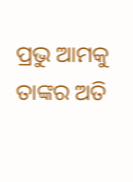ପ୍ରଭୁ ଆମକୁ ତାଙ୍କର ଅତି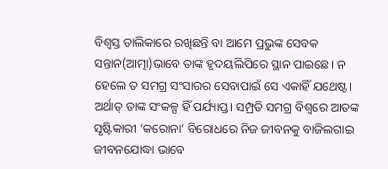ବିଶ୍ୱସ୍ତ ତାଲିକାରେ ରଖିଛନ୍ତି ବା ଆମେ ପ୍ରଭୁଙ୍କ ସେବକ ସନ୍ତାନ(ଆତ୍ମା)ଭାବେ ତାଙ୍କ ହୃଦୟଲିପିରେ ସ୍ଥାନ ପାଇଛେ। ନ ହେଲେ ତ ସମଗ୍ର ସଂସାରର ସେବାପାଇଁ ସେ ଏକାହିଁ ଯଥେଷ୍ଟ। ଅର୍ଥାତ୍‌ ତାଙ୍କ ସଂକଳ୍ପ ହିଁ ପର୍ଯ୍ୟାପ୍ତ। ସମ୍ପ୍ରତି ସମଗ୍ର ବିଶ୍ୱରେ ଆତଙ୍କ ସୃଷ୍ଟିକାରୀ ‘କରୋନା’ ବିରୋଧରେ ନିଜ ଜୀବନକୁ ବାଜିଲଗାଇ ଜୀବନଯୋଦ୍ଧା ଭାବେ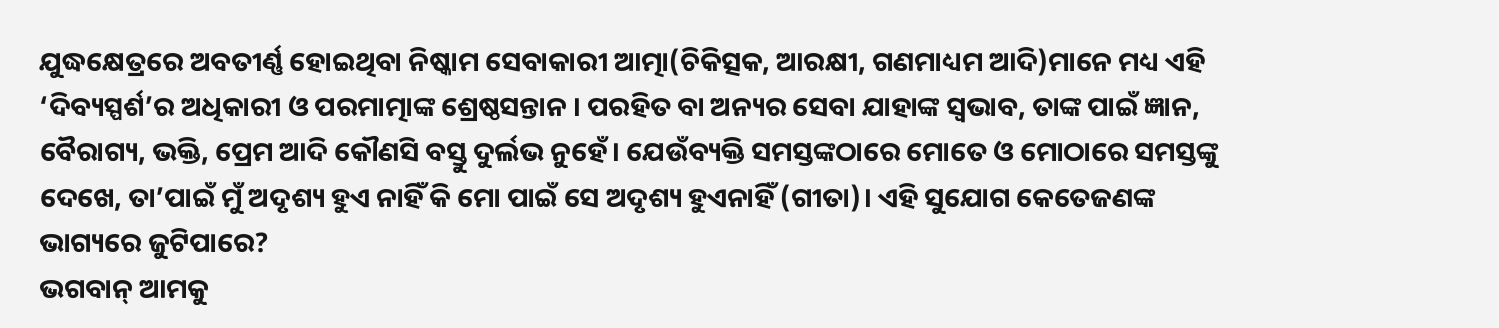ଯୁଦ୍ଧକ୍ଷେତ୍ରରେ ଅବତୀର୍ଣ୍ଣ ହୋଇଥିବା ନିଷ୍କାମ ସେବାକାରୀ ଆତ୍ମା(ଚିକିତ୍ସକ, ଆରକ୍ଷୀ, ଗଣମାଧ୍ୟମ ଆଦି)ମାନେ ମଧ୍ୟ ଏହି ‘ଦିବ୍ୟସ୍ପର୍ଶ’ର ଅଧିକାରୀ ଓ ପରମାତ୍ମାଙ୍କ ଶ୍ରେଷ୍ଠସନ୍ତାନ । ପରହିତ ବା ଅନ୍ୟର ସେବା ଯାହାଙ୍କ ସ୍ବଭାବ, ତାଙ୍କ ପାଇଁ ଜ୍ଞାନ, ବୈରାଗ୍ୟ, ଭକ୍ତି, ପ୍ରେମ ଆଦି କୌଣସି ବସ୍ତୁ ଦୁର୍ଲଭ ନୁହେଁ। ଯେଉଁବ୍ୟକ୍ତି ସମସ୍ତଙ୍କଠାରେ ମୋତେ ଓ ମୋଠାରେ ସମସ୍ତଙ୍କୁ ଦେଖେ, ତା’ପାଇଁ ମୁଁ ଅଦୃଶ୍ୟ ହୁଏ ନାହିଁ କି ମୋ ପାଇଁ ସେ ଅଦୃଶ୍ୟ ହୁଏନାହିଁ (ଗୀତା)। ଏହି ସୁଯୋଗ କେତେଜଣଙ୍କ ଭାଗ୍ୟରେ ଜୁଟିପାରେ?
ଭଗବାନ୍‌ ଆମକୁ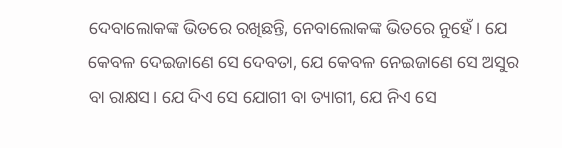ଦେବାଲୋକଙ୍କ ଭିତରେ ରଖିଛନ୍ତି, ନେବାଲୋକଙ୍କ ଭିତରେ ନୁହେଁ। ଯେ କେବଳ ଦେଇଜାଣେ ସେ ଦେବତା, ଯେ କେବଳ ନେଇଜାଣେ ସେ ଅସୁର ବା ରାକ୍ଷସ। ଯେ ଦିଏ ସେ ଯୋଗୀ ବା ତ୍ୟାଗୀ, ଯେ ନିଏ ସେ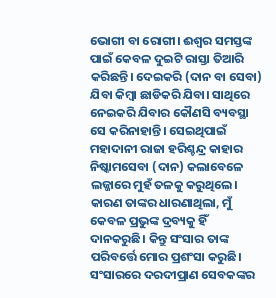ଭୋଗୀ ବା ରୋଗୀ। ଈଶ୍ବର ସମସ୍ତଙ୍କ ପାଇଁ କେବଳ ଦୁଇଟି ରାସ୍ତା ତିଆରି କରିଛନ୍ତି। ଦେଇକରି (ଦାନ ବା ସେବା) ଯିବା କିମ୍ବା ଛାଡିକରି ଯିବା। ସାଥିରେ ନେଇକରି ଯିବାର କୌଣସି ବ୍ୟବସ୍ଥା ସେ କରିନାହାନ୍ତି। ସେଇଥିପାଇଁ ମହାଦାନୀ ରାଜା ହରିଶ୍ଚନ୍ଦ୍ର କାହାର ନିଷ୍କାମସେବା (ଦାନ) କଲାବେଳେ ଲଜ୍ଜାରେ ମୁହଁ ତଳକୁ କରୁଥିଲେ। କାରଣ ତାଙ୍କର ଧାରଣାଥିଲା, ମୁଁ କେବଳ ପ୍ରଭୁଙ୍କ ଦ୍ରବ୍ୟକୁ ହିଁ ଦାନକରୁଛି। କିନ୍ତୁ ସଂସାର ତାଙ୍କ ପରିବର୍ତ୍ତେ ମୋର ପ୍ରଶଂସା କରୁଛି। ସଂସାରରେ ଦରଦୀପ୍ରାଣ ସେବକଙ୍କର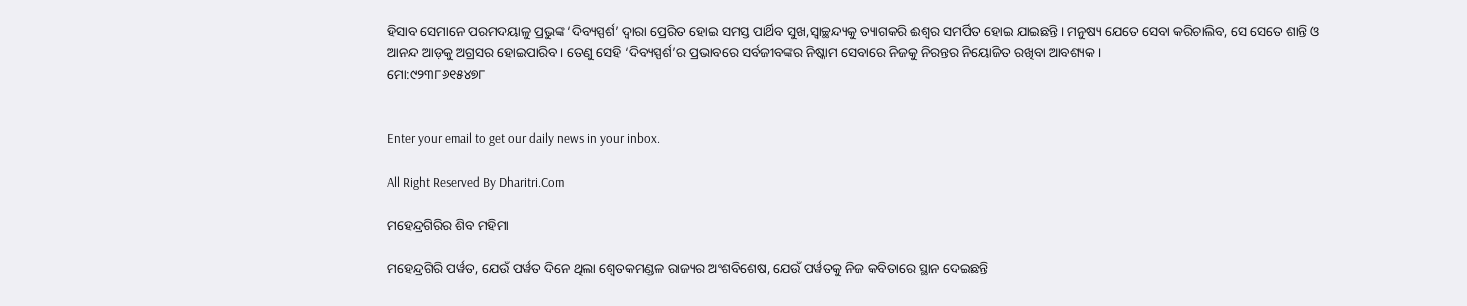ହିସାବ ସେମାନେ ପରମଦୟାଳୁ ପ୍ରଭୁଙ୍କ ‘ଦିବ୍ୟସ୍ପର୍ଶ’ ଦ୍ୱାରା ପ୍ରେରିତ ହୋଇ ସମସ୍ତ ପାର୍ଥିବ ସୁଖ,ସ୍ବାଚ୍ଛନ୍ଦ୍ୟକୁ ତ୍ୟାଗକରି ଈଶ୍ୱର ସମର୍ପିତ ହୋଇ ଯାଇଛନ୍ତି। ମନୁଷ୍ୟ ଯେତେ ସେବା କରିଚାଲିବ, ସେ ସେତେ ଶାନ୍ତି ଓ ଆନନ୍ଦ ଆଡ଼କୁ ଅଗ୍ରସର ହୋଇପାରିବ। ତେଣୁ ସେହି ‘ଦିବ୍ୟସ୍ପର୍ଶ’ର ପ୍ରଭାବରେ ସର୍ବଜୀବଙ୍କର ନିଷ୍କାମ ସେବାରେ ନିଜକୁ ନିରନ୍ତର ନିୟୋଜିତ ରଖିବା ଆବଶ୍ୟକ।
ମୋ:୯୨୩୮୬୧୫୪୭୮


Enter your email to get our daily news in your inbox.

All Right Reserved By Dharitri.Com

ମହେନ୍ଦ୍ରଗିରିର ଶିବ ମହିମା

ମହେନ୍ଦ୍ରଗିରି ପର୍ୱତ, ଯେଉଁ ପର୍ୱତ ଦିନେ ଥିଲା ଶ୍ୱେତକମଣ୍ଡଳ ରାଜ୍ୟର ଅଂଶବିଶେଷ, ଯେଉଁ ପର୍ୱତକୁ ନିଜ କବିତାରେ ସ୍ଥାନ ଦେଇଛନ୍ତି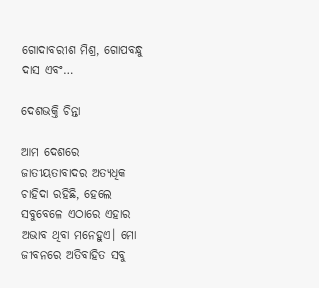ଗୋଦାବରୀଶ ମିଶ୍ର, ଗୋପବନ୍ଧୁ ଦାସ ଏବଂ…

ଦେଶଭକ୍ତି ଚିନ୍ତା

ଆମ ଦେଶରେ ଜାତୀୟତାବାଦର ଅତ୍ୟଧିକ ଚାହିଦା ରହିଛି, ହେଲେ ସବୁବେଳେ ଏଠାରେ ଏହାର ଅଭାବ ଥିବା ମନେହୁଏ। ମୋ ଜୀବନରେ ଅତିବାହିତ ସବୁ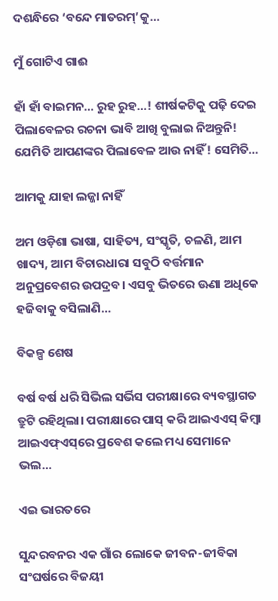ଦଶନ୍ଧିରେ ‘ବନ୍ଦେ ମାତରମ୍‌’କୁ…

ମୁଁ ଗୋଟିଏ ଗାଈ

ହାଁ ହାଁ ବାଇମନ… ରୁହ ରୁହ…! ଶୀର୍ଷକଟିକୁ ପଢ଼ି ଦେଇ ପିଲାବେଳର ରଚନା ଭାବି ଆଖି ବୁଲାଇ ନିଅନ୍ତୁନି! ଯେମିତି ଆପଣଙ୍କର ପିଲାବେଳ ଆଉ ନାହିଁ! ସେମିତି…

ଆମକୁ ଯାହା ଲଜ୍ଜା ନାହିଁ

ଅମ ଓଡ଼ିଶା ଭାଷା, ସାହିତ୍ୟ, ସଂସ୍କୃତି, ଚଳଣି, ଆମ ଖାଦ୍ୟ, ଆମ ବିଚାରଧାରା ସବୁଠି ବର୍ତ୍ତମାନ ଅନୁପ୍ରବେଶର ଉପଦ୍ରବ। ଏସବୁ ଭିତରେ ଊଣା ଅଧିକେ ହଜିବାକୁ ବସିଲାଣି…

ବିକଳ୍ପ ଶେଷ

ବର୍ଷ ବର୍ଷ ଧରି ସିଭିଲ ସର୍ଭିସ ପରୀକ୍ଷାରେ ବ୍ୟବସ୍ଥାଗତ ତ୍ରୁଟି ରହିଥିଲା। ପରୀକ୍ଷାରେ ପାସ୍‌ କରି ଆଇଏଏସ୍‌ କିମ୍ବା ଆଇଏଫ୍‌ଏସ୍‌ରେ ପ୍ରବେଶ କଲେ ମଧ୍ୟ ସେମାନେ ଭଲ…

ଏଇ ଭାରତରେ

ସୁନ୍ଦରବନର ଏକ ଗାଁର ଲୋକେ ଜୀବନ-ଜୀବିକା ସଂଘର୍ଷରେ ବିଜୟୀ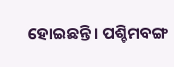ହୋଇଛନ୍ତି। ପଶ୍ଚିମବଙ୍ଗ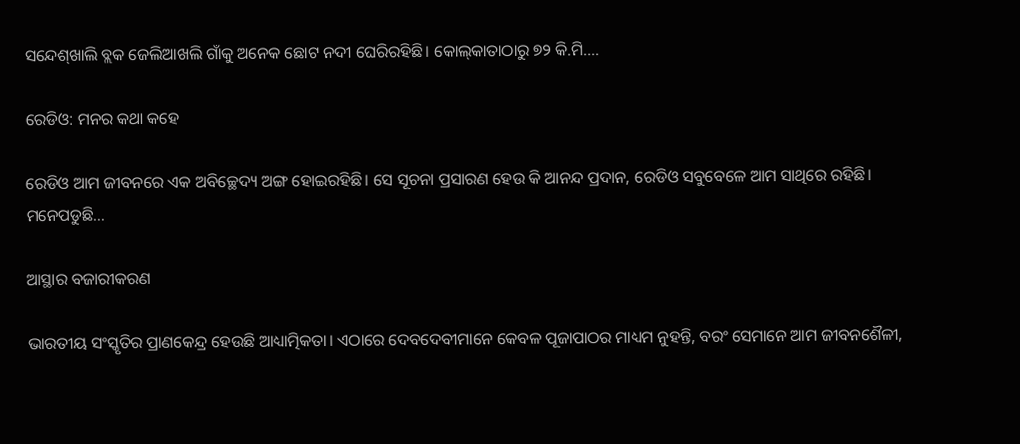ସନ୍ଦେଶ୍‌ଖାଲି ବ୍ଲକ ଜେଲିଆଖଲି ଗାଁକୁ ଅନେକ ଛୋଟ ନଦୀ ଘେରିରହିଛି। କୋଲ୍‌କାତାଠାରୁ ୭୨ କି.ମି.…

ରେଡିଓ: ମନର କଥା କହେ

ରେଡିଓ ଆମ ଜୀବନରେ ଏକ ଅବିଚ୍ଛେଦ୍ୟ ଅଙ୍ଗ ହୋଇରହିଛି। ସେ ସୂଚନା ପ୍ରସାରଣ ହେଉ କି ଆନନ୍ଦ ପ୍ରଦାନ, ରେଡିଓ ସବୁବେଳେ ଆମ ସାଥିରେ ରହିଛି। ମନେପଡୁଛି…

ଆସ୍ଥାର ବଜାରୀକରଣ

ଭାରତୀୟ ସଂସ୍କୃତିର ପ୍ରାଣକେନ୍ଦ୍ର ହେଉଛି ଆଧ୍ୟାତ୍ମିକତା। ଏଠାରେ ଦେବଦେବୀମାନେ କେବଳ ପୂଜାପାଠର ମାଧ୍ୟମ ନୁହନ୍ତି, ବରଂ ସେମାନେ ଆମ ଜୀବନଶୈଳୀ,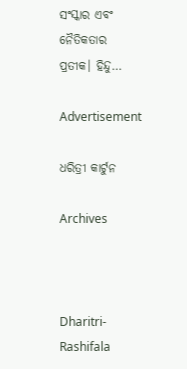ସଂସ୍କାର ଏବଂ ନୈତିକତାର ପ୍ରତୀକ। ହିନ୍ଦୁ…

Advertisement

ଧରିତ୍ରୀ କାର୍ଟୁନ

Archives



Dharitri-Rashifala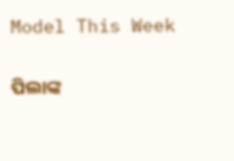Model This Week

ପିଲାଙ୍କ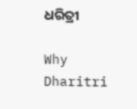ଧରିତ୍ରୀ

Why Dharitri